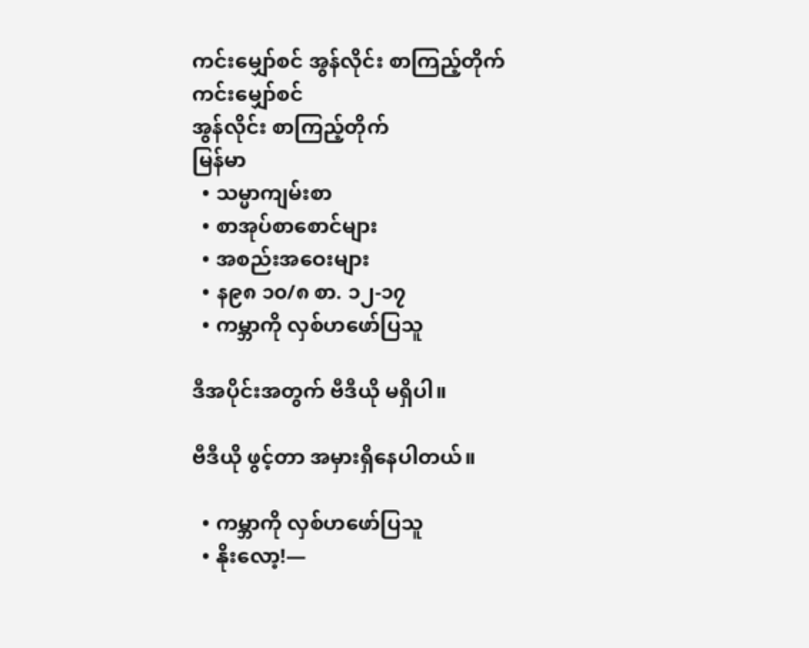ကင်းမျှော်စင် အွန်လိုင်း စာကြည့်တိုက်
ကင်းမျှော်စင်
အွန်လိုင်း စာကြည့်တိုက်
မြန်မာ
  • သမ္မာကျမ်းစာ
  • စာအုပ်စာစောင်များ
  • အစည်းအဝေးများ
  • န၉၈ ၁၀/၈ စာ. ၁၂-၁၇
  • ကမ္ဘာကို လှစ်ဟဖော်ပြသူ

ဒီအပိုင်းအတွက် ဗီဒီယို မရှိပါ။

ဗီဒီယို ဖွင့်တာ အမှားရှိနေပါတယ်။

  • ကမ္ဘာကို လှစ်ဟဖော်ပြသူ
  • နိုးလော့!—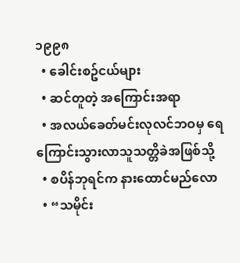၁၉၉၈
  • ခေါင်းစဥ်ငယ်များ
  • ဆင်တူတဲ့ အကြောင်းအရာ
  • အလယ်ခေတ်မင်းလုလင်ဘဝမှ ရေကြောင်းသွားလာသူသတ္တိခဲအဖြစ်သို့
  • စပိန်ဘုရင်က နားထောင်မည်လော
  • “သမိုင်း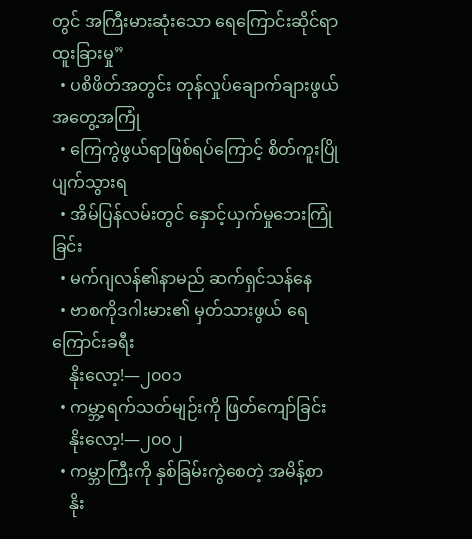တွင် အကြီးမားဆုံးသော ရေကြောင်းဆိုင်ရာထူးခြားမှု”
  • ပစိဖိတ်အတွင်း တုန်လှုပ်ချောက်ချားဖွယ်အတွေ့အကြုံ
  • ကြေကွဲဖွယ်ရာဖြစ်ရပ်ကြောင့် စိတ်ကူးပြိုပျက်သွားရ
  • အိမ်ပြန်လမ်းတွင် နှောင့်ယှက်မှုဘေးကြုံခြင်း
  • မက်ဂျလန်၏နာမည် ဆက်ရှင်သန်နေ
  • ဗာစကိုဒဂါးမား၏ မှတ်သားဖွယ် ရေကြောင်းခရီး
    နိုးလော့!—၂၀၀၁
  • ကမ္ဘာ့ရက်သတ်မျဉ်းကို ဖြတ်ကျော်ခြင်း
    နိုးလော့!—၂၀၀၂
  • ကမ္ဘာကြီးကို နှစ်ခြမ်းကွဲစေတဲ့ အမိန့်စာ
    နိုး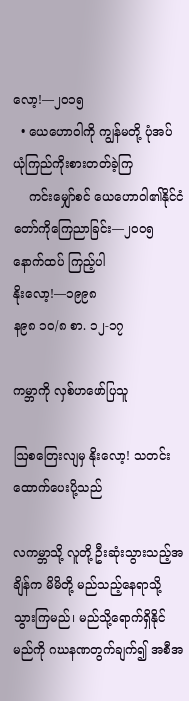လော့!—၂၀၁၅
  • ယေဟောဝါကို ကျွန်မတို့ ပုံအပ်ယုံကြည်ကိုးစားတတ်ခဲ့ကြ
    ကင်းမျှော်စင် ယေဟောဝါ၏နိုင်ငံတော်ကိုကြေညာခြင်း—၂၀၀၅
နောက်ထပ် ကြည့်ပါ
နိုးလော့!—၁၉၉၈
န၉၈ ၁၀/၈ စာ. ၁၂-၁၇

ကမ္ဘာကို လှစ်ဟဖော်ပြသူ

ဩစတြေးလျမှ နိုးလော့! သတင်းထောက်ပေးပို့သည်

လကမ္ဘာသို့ လူတို့ ဦးဆုံးသွားသည့်အချိန်က မိမိတို့ မည်သည့်နေရာသို့သွားကြမည်၊ မည်သို့ရောက်ရှိနိုင်မည်ကို ဂဃနဏတွက်ချက်၍ အစီအ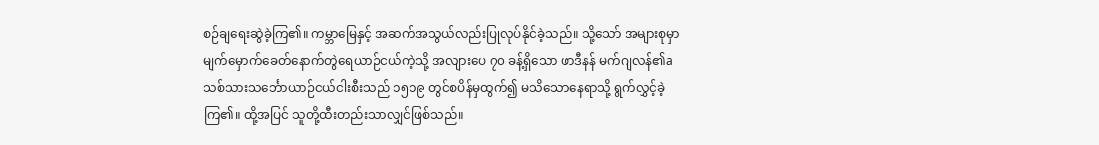စဉ်ချရေးဆွဲခဲ့ကြ၏။ ကမ္ဘာမြေနှင့် အဆက်အသွယ်လည်းပြုလုပ်နိုင်ခဲ့သည်။ သို့သော် အများစုမှာ မျက်မှောက်ခေတ်နောက်တွဲရေယာဉ်ငယ်ကဲ့သို့ အလျားပေ ၇၀ ခန့်ရှိသော ဖာဒီနန် မက်ဂျလန်၏a သစ်သားသင်္ဘောယာဉ်ငယ်ငါးစီးသည် ၁၅၁၉ တွင်စပိန်မှထွက်၍ မသိသောနေရာသို့ ရွက်လွှင့်ခဲ့ကြ၏။ ထို့အပြင် သူတို့ထီးတည်းသာလျှင်ဖြစ်သည်။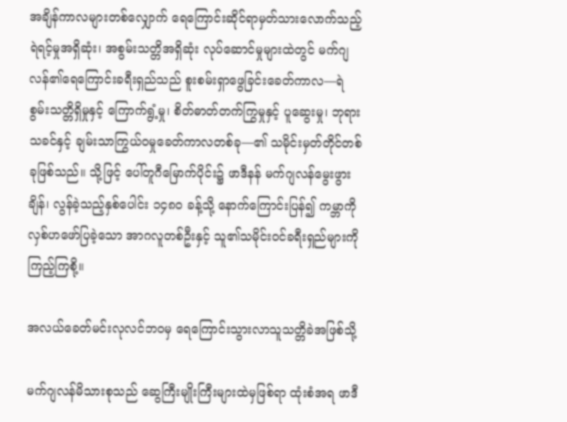အချိန်ကာလများတစ်လျှောက် ရေကြောင်းဆိုင်ရာမှတ်သားလောက်သည့် ရဲရင့်မှုအရှိဆုံး၊ အစွမ်းသတ္တိအရှိဆုံး လုပ်ဆောင်မှုများထဲတွင် မက်ဂျလန်၏ရေကြောင်းခရီးရှည်သည် စူးစမ်းရှာဖွေခြင်းခေတ်ကာလ—ရဲစွမ်းသတ္တိရှိမှုနှင့် ကြောက်ရွံ့မှု၊ စိတ်ဓာတ်တက်ကြွမှုနှင့် ပူဆွေးမှု၊ ဘုရားသခင်နှင့် ချမ်းသာကြွယ်ဝမှုခေတ်ကာလတစ်ခု—၏ သမိုင်းမှတ်တိုင်တစ်ခုဖြစ်သည်။ သို့ဖြင့် ပေါ်တူဂီမြောက်ပိုင်း၌ ဖာဒီနန် မက်ဂျလန်မွေးဖွားချိန်၊ လွန်ခဲ့သည့်နှစ်ပေါင်း ၁၄၈၀ ခန့်သို့ နောက်ကြောင်းပြန်၍ ကမ္ဘာကို လှစ်ဟဖော်ပြခဲ့သော အာဂလူတစ်ဦးနှင့် သူ၏သမိုင်းဝင်ခရီးရှည်များကို ကြည့်ကြစို့။

အလယ်ခေတ်မင်းလုလင်ဘဝမှ ရေကြောင်းသွားလာသူသတ္တိခဲအဖြစ်သို့

မက်ဂျလန်မိသားစုသည် ဆွေကြီးမျိုးကြီးများထဲမှဖြစ်ရာ ထုံးစံအရ ဖာဒီ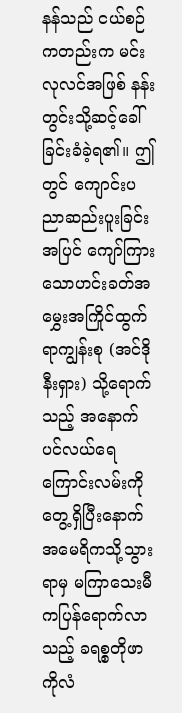နန်သည် ငယ်စဉ်ကတည်းက မင်းလုလင်အဖြစ် နန်းတွင်းသို့ဆင့်ခေါ်ခြင်းခံခဲ့ရ၏။ ဤတွင် ကျောင်းပညာဆည်းပူးခြင်းအပြင် ကျော်ကြားသောဟင်းခတ်အမွှေးအကြိုင်ထွက်ရာကျွန်းစု (အင်ဒိုနီးရှား) သို့ရောက်သည့် အနောက်ပင်လယ်ရေကြောင်းလမ်းကို တွေ့ရှိပြီးနောက် အမေရိကသို့သွားရာမှ မကြာသေးမီကပြန်ရောက်လာသည့် ခရစ္စတိုဖာ ကိုလံ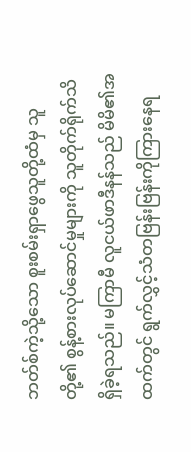ဘတ်စ်ကဲ့သို့သော စူးစမ်းရှာဖွေသူတို့ထံမှ သူတို့၏ စွန့်စားလုပ်ဆောင်မှုများကို သူတိုက်ရိုက်သိရှိခဲ့ရသည်။ မကြာမီ လူငယ်ဖာဒီနန်သည် မိမိ၏အထက်တွင် ရွက်လွှင့်သံတဗြန်းဗြန်းကိုကြားနေရ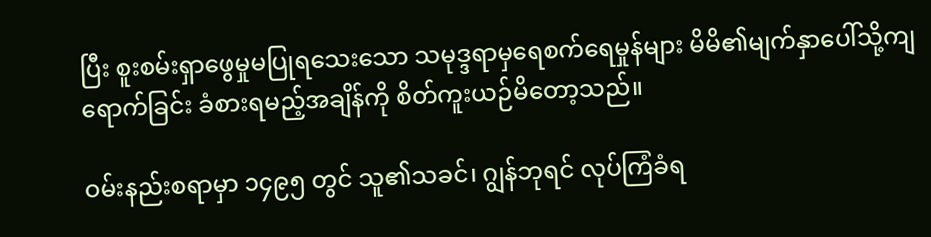ပြီး စူးစမ်းရှာဖွေမှုမပြုရသေးသော သမုဒ္ဒရာမှရေစက်ရေမှုန်များ မိမိ၏မျက်နှာပေါ်သို့ကျရောက်ခြင်း ခံစားရမည့်အချိန်ကို စိတ်ကူးယဉ်မိတော့သည်။

ဝမ်းနည်းစရာမှာ ၁၄၉၅ တွင် သူ၏သခင်၊ ဂျွန်ဘုရင် လုပ်ကြံခံရ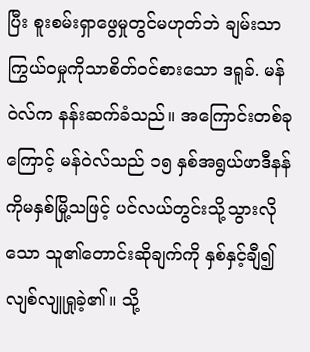ပြီး စူးစမ်းရှာဖွေမှုတွင်မဟုတ်ဘဲ ချမ်းသာကြွယ်ဝမှုကိုသာစိတ်ဝင်စားသော ဒရူခ်. မန်ဝဲလ်က နန်းဆက်ခံသည်။ အကြောင်းတစ်ခုကြောင့် မန်ဝဲလ်သည် ၁၅ နှစ်အရွယ်ဖာဒီနန်ကိုမနှစ်မြို့သဖြင့် ပင်လယ်တွင်းသို့သွားလိုသော သူ၏တောင်းဆိုချက်ကို နှစ်နှင့်ချီ၍လျစ်လျူရှုခဲ့၏။ သို့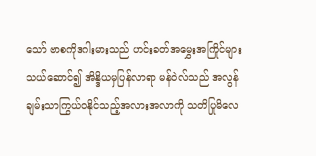သော် ဗာစကိုဒဂါးမားသည် ဟင်းခတ်အမွှေးအကြိုင်များသယ်ဆောင်၍ အိန္ဒိယမှပြန်လာရာ မန်ဝဲလ်သည် အလွန်ချမ်းသာကြွယ်ဝနိုင်သည့်အလားအလာကို သတိပြုမိလေ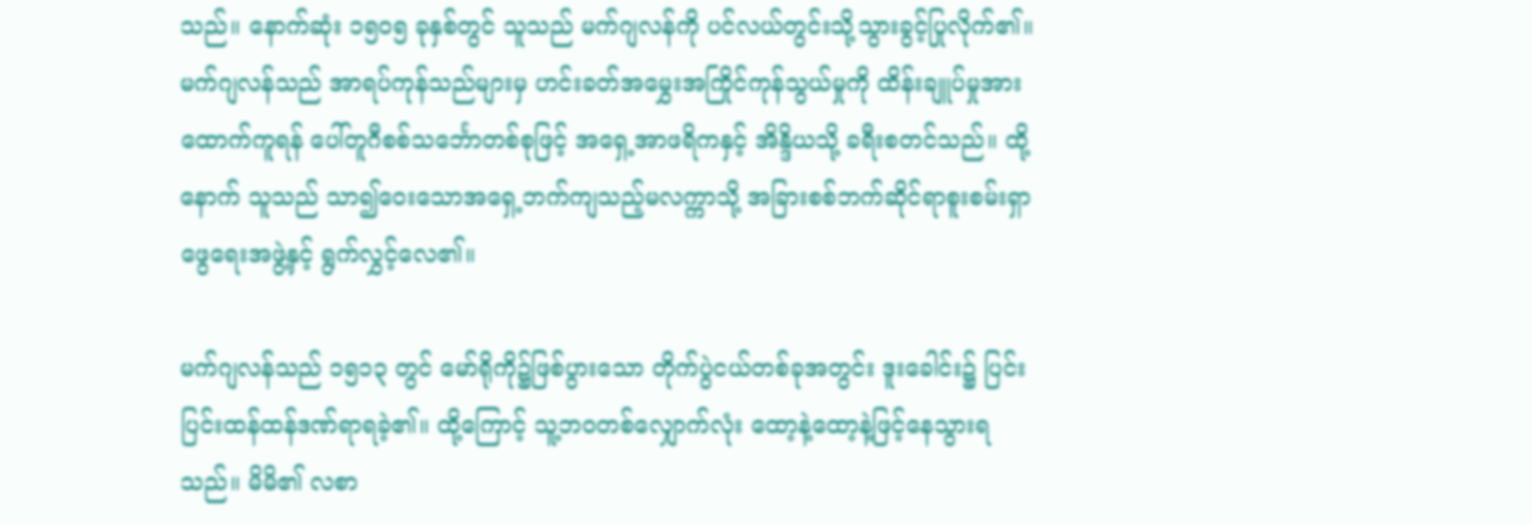သည်။ နောက်ဆုံး ၁၅၀၅ ခုနှစ်တွင် သူသည် မက်ဂျလန်ကို ပင်လယ်တွင်းသို့သွားခွင့်ပြုလိုက်၏။ မက်ဂျလန်သည် အာရပ်ကုန်သည်များမှ ဟင်းခတ်အမွှေးအကြိုင်ကုန်သွယ်မှုကို ထိန်းချူပ်မှုအားထောက်ကူရန် ပေါ်တူဂီစစ်သင်္ဘောတစ်စုဖြင့် အရှေ့အာဖရိကနှင့် အိန္ဒိယသို့ ခရီးစတင်သည်။ ထို့နောက် သူသည် သာ၍ဝေးသောအရှေ့ဘက်ကျသည့်မလက္ကာသို့ အခြားစစ်ဘက်ဆိုင်ရာစူးစမ်းရှာဖွေရေးအဖွဲ့နှင့် ရွက်လွှင့်လေ၏။

မက်ဂျလန်သည် ၁၅၁၃ တွင် မော်ရိုကို၌ဖြစ်ပွားသော တိုက်ပွဲငယ်တစ်ခုအတွင်း ဒူးခေါင်း၌ ပြင်းပြင်းထန်ထန်ဒဏ်ရာရခဲ့၏။ ထို့ကြောင့် သူ့ဘဝတစ်လျှောက်လုံး ထော့နဲ့ထော့နဲ့ဖြင့်နေသွားရသည်။ မိမိ၏ လစာ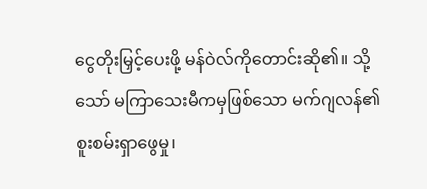ငွေတိုးမြှင့်ပေးဖို့ မန်ဝဲလ်ကိုတောင်းဆို၏။ သို့သော် မကြာသေးမီကမှဖြစ်သော မက်ဂျလန်၏ စူးစမ်းရှာဖွေမှု၊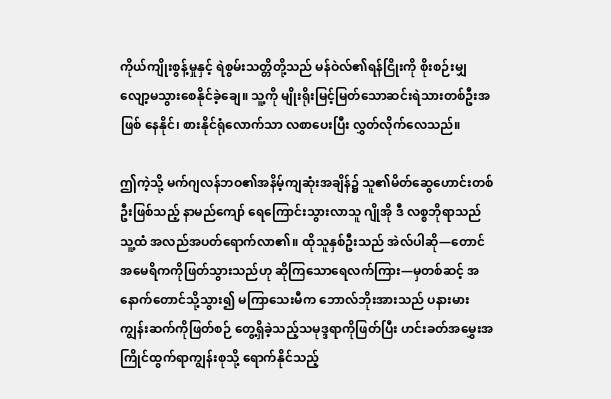ကိုယ်ကျိုးစွန့်မှုနှင့် ရဲစွမ်းသတ္တိတို့သည် မန်ဝဲလ်၏ရန်ငြိုးကို စိုးစဉ်းမျှလျော့မသွားစေနိုင်ခဲ့ချေ။ သူ့ကို မျိုးရိုးမြင့်မြတ်သောဆင်းရဲသားတစ်ဦးအဖြစ် နေနိုင်၊ စားနိုင်ရုံလောက်သာ လစာပေးပြီး လွှတ်လိုက်လေသည်။

ဤကဲ့သို့ မက်ဂျလန်ဘဝ၏အနိမ့်ကျဆုံးအချိန်၌ သူ၏မိတ်ဆွေဟောင်းတစ်ဦးဖြစ်သည့် နာမည်ကျော် ရေကြောင်းသွားလာသူ ဂျိုအို ဒီ လစ္စဘိုရာသည် သူ့ထံ အလည်အပတ်ရောက်လာ၏။ ထိုသူနှစ်ဦးသည် အဲလ်ပါဆို—တောင်အမေရိကကိုဖြတ်သွားသည်ဟု ဆိုကြသောရေလက်ကြား—မှတစ်ဆင့် အနောက်တောင်သို့သွား၍ မကြာသေးမီက ဘောလ်ဘိုးအားသည် ပနားမားကျွန်းဆက်ကိုဖြတ်စဉ် တွေ့ရှိခဲ့သည့်သမုဒ္ဒရာကိုဖြတ်ပြီး ဟင်းခတ်အမွှေးအကြိုင်ထွက်ရာကျွန်းစုသို့ ရောက်နိုင်သည့်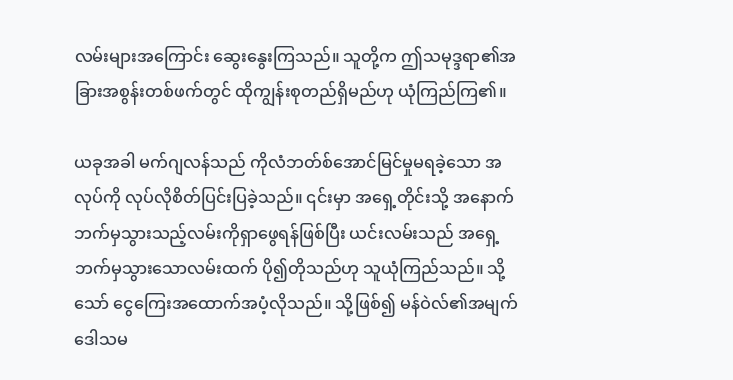လမ်းများအကြောင်း ဆွေးနွေးကြသည်။ သူတို့က ဤသမုဒ္ဒရာ၏အခြားအစွန်းတစ်ဖက်တွင် ထိုကျွန်းစုတည်ရှိမည်ဟု ယုံကြည်ကြ၏။

ယခုအခါ မက်ဂျလန်သည် ကိုလံဘတ်စ်အောင်မြင်မှုမရခဲ့သော အလုပ်ကို လုပ်လိုစိတ်ပြင်းပြခဲ့သည်။ ၎င်းမှာ အရှေ့တိုင်းသို့ အနောက်ဘက်မှသွားသည့်လမ်းကိုရှာဖွေရန်ဖြစ်ပြီး ယင်းလမ်းသည် အရှေ့ဘက်မှသွားသောလမ်းထက် ပို၍တိုသည်ဟု သူယုံကြည်သည်။ သို့သော် ငွေကြေးအထောက်အပံ့လိုသည်။ သို့ဖြစ်၍ မန်ဝဲလ်၏အမျက်ဒေါသမ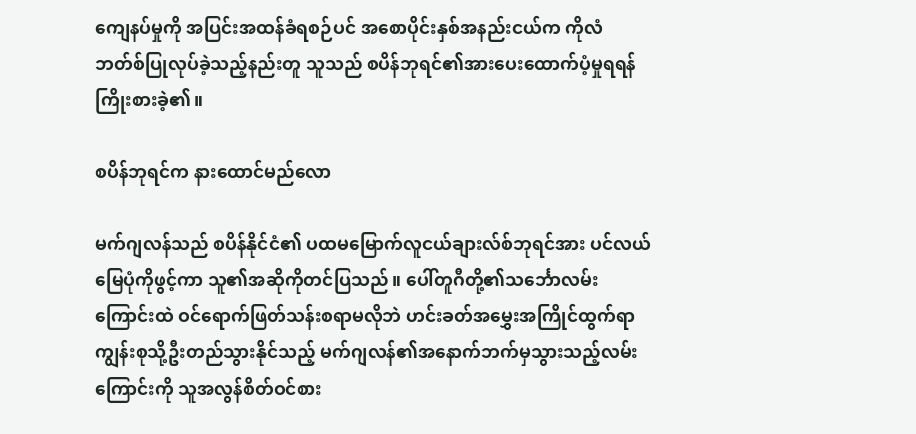ကျေနပ်မှုကို အပြင်းအထန်ခံရစဉ်ပင် အစောပိုင်းနှစ်အနည်းငယ်က ကိုလံဘတ်စ်ပြုလုပ်ခဲ့သည့်နည်းတူ သူသည် စပိန်ဘုရင်၏အားပေးထောက်ပံ့မှုရရန် ကြိုးစားခဲ့၏။

စပိန်ဘုရင်က နားထောင်မည်လော

မက်ဂျလန်သည် စပိန်နိုင်ငံ၏ ပထမမြောက်လူငယ်ချားလ်စ်ဘုရင်အား ပင်လယ်မြေပုံကိုဖွင့်ကာ သူ၏အဆိုကိုတင်ပြသည်။ ပေါ်တူဂီတို့၏သင်္ဘောလမ်းကြောင်းထဲ ဝင်ရောက်ဖြတ်သန်းစရာမလိုဘဲ ဟင်းခတ်အမွှေးအကြိုင်ထွက်ရာကျွန်းစုသို့ဦးတည်သွားနိုင်သည့် မက်ဂျလန်၏အနောက်ဘက်မှသွားသည့်လမ်းကြောင်းကို သူအလွန်စိတ်ဝင်စား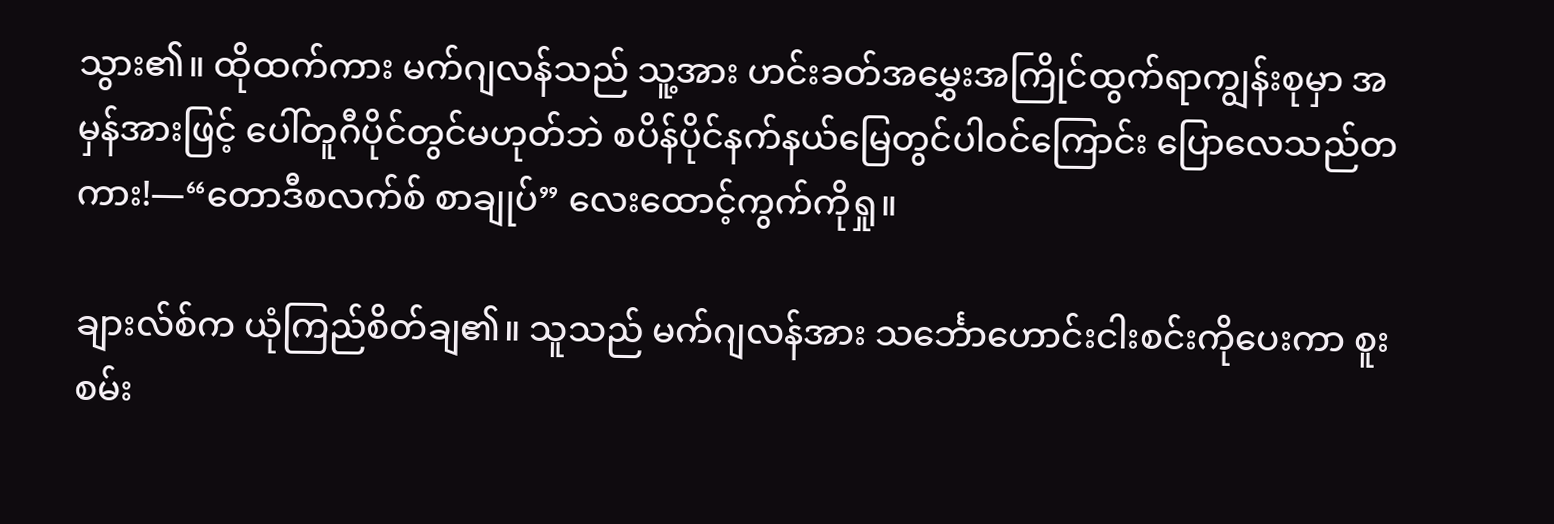သွား၏။ ထိုထက်ကား မက်ဂျလန်သည် သူ့အား ဟင်းခတ်အမွှေးအကြိုင်ထွက်ရာကျွန်းစုမှာ အမှန်အားဖြင့် ပေါ်တူဂီပိုင်တွင်မဟုတ်ဘဲ စပိန်ပိုင်နက်နယ်မြေတွင်ပါဝင်ကြောင်း ပြောလေသည်တကား!—“တောဒီစလက်စ် စာချုပ်” လေးထောင့်ကွက်ကိုရှု။

ချားလ်စ်က ယုံကြည်စိတ်ချ၏။ သူသည် မက်ဂျလန်အား သင်္ဘောဟောင်းငါးစင်းကိုပေးကာ စူးစမ်း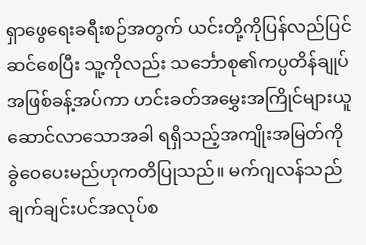ရှာဖွေရေးခရီးစဉ်အတွက် ယင်းတို့ကိုပြန်လည်ပြင်ဆင်စေပြီး သူ့ကိုလည်း သင်္ဘောစု၏ကပ္ပတိန်ချုပ်အဖြစ်ခန့်အပ်ကာ ဟင်းခတ်အမွှေးအကြိုင်များယူဆောင်လာသောအခါ ရရှိသည့်အကျိုးအမြတ်ကို ခွဲဝေပေးမည်ဟုကတိပြုသည်။ မက်ဂျလန်သည် ချက်ချင်းပင်အလုပ်စ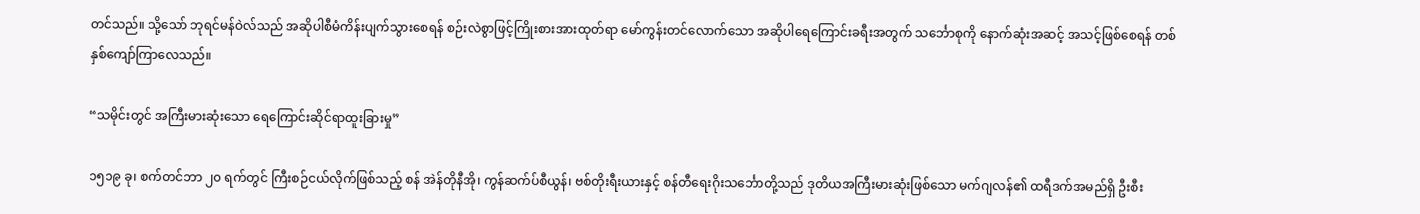တင်သည်။ သို့သော် ဘုရင်မန်ဝဲလ်သည် အဆိုပါစီမံကိန်းပျက်သွားစေရန် စဉ်းလဲစွာဖြင့်ကြိုးစားအားထုတ်ရာ မော်ကွန်းတင်လောက်သော အဆိုပါရေကြောင်းခရီးအတွက် သင်္ဘောစုကို နောက်ဆုံးအဆင့် အသင့်ဖြစ်စေရန် တစ်နှစ်ကျော်ကြာလေသည်။

“သမိုင်းတွင် အကြီးမားဆုံးသော ရေကြောင်းဆိုင်ရာထူးခြားမှု”

၁၅၁၉ ခု၊ စက်တင်ဘာ ၂၀ ရက်တွင် ကြီးစဉ်ငယ်လိုက်ဖြစ်သည့် စန် အဲန်တိုနီအို၊ ကွန်ဆက်ပ်စီယွန်၊ ဗစ်တိုးရီးယားနှင့် စန်တီရေးဂိုးသင်္ဘောတို့သည် ဒုတိယအကြီးမားဆုံးဖြစ်သော မက်ဂျလန်၏ ထရီဒက်အမည်ရှိ ဦးစီး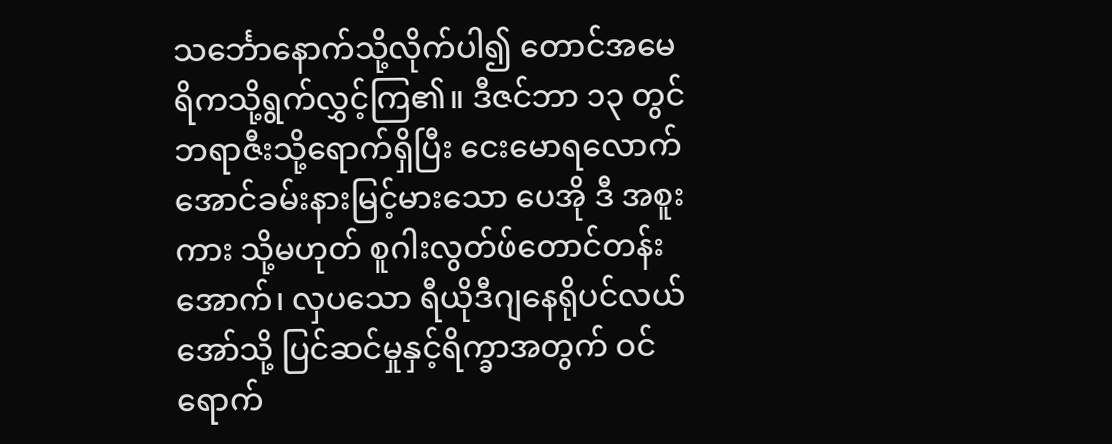သင်္ဘောနောက်သို့လိုက်ပါ၍ တောင်အမေရိကသို့ရွက်လွှင့်ကြ၏။ ဒီဇင်ဘာ ၁၃ တွင် ဘရာဇီးသို့ရောက်ရှိပြီး ငေးမောရလောက်အောင်ခမ်းနားမြင့်မားသော ပေအို ဒီ အစူးကား သို့မဟုတ် စူဂါးလွတ်ဖ်တောင်တန်းအောက်၊ လှပသော ရီယိုဒီဂျနေရိုပင်လယ်အော်သို့ ပြင်ဆင်မှုနှင့်ရိက္ခာအတွက် ဝင်ရောက်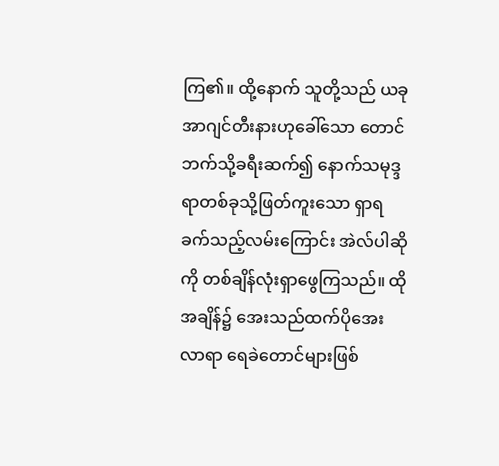ကြ၏။ ထို့နောက် သူတို့သည် ယခု အာဂျင်တီးနားဟုခေါ်သော တောင်ဘက်သို့ခရီးဆက်၍ နောက်သမုဒ္ဒရာတစ်ခုသို့ဖြတ်ကူးသော ရှာရခက်သည့်လမ်းကြောင်း အဲလ်ပါဆိုကို တစ်ချိန်လုံးရှာဖွေကြသည်။ ထိုအချိန်၌ အေးသည်ထက်ပိုအေးလာရာ ရေခဲတောင်များဖြစ်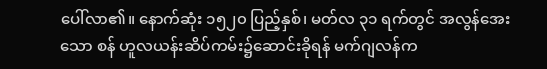ပေါ်လာ၏။ နောက်ဆုံး ၁၅၂၀ ပြည့်နှစ်၊ မတ်လ ၃၁ ရက်တွင် အလွန်အေးသော စန် ဟူလယန်းဆိပ်ကမ်း၌ဆောင်းခိုရန် မက်ဂျလန်က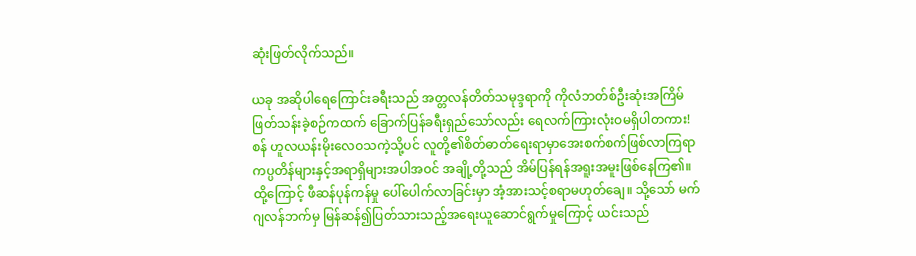ဆုံးဖြတ်လိုက်သည်။

ယခု အဆိုပါရေကြောင်းခရီးသည် အတ္တလန်တိတ်သမုဒ္ဒရာကို ကိုလံဘတ်စ်ဦးဆုံးအကြိမ်ဖြတ်သန်းခဲ့စဉ်ကထက် ခြောက်ပြန်ခရီးရှည်သော်လည်း ရေလက်ကြားလုံးဝမရှိပါတကား! စန် ဟူလယန်းမိုးလေဝသကဲ့သို့ပင် လူတို့၏စိတ်ဓာတ်ရေးရာမှာအေးစက်စက်ဖြစ်လာကြရာ ကပ္ပတိန်များနှင့်အရာရှိများအပါအဝင် အချို့တို့သည် အိမ်ပြန်ရန်အရူးအမူးဖြစ်နေကြ၏။ ထို့ကြောင့် ဖီဆန်ပုန်ကန်မှု ပေါ်ပေါက်လာခြင်းမှာ အံ့အားသင့်စရာမဟုတ်ချေ။ သို့သော် မက်ဂျလန်ဘက်မှ မြန်ဆန်၍ပြတ်သားသည့်အရေးယူဆောင်ရွက်မှုကြောင့် ယင်းသည်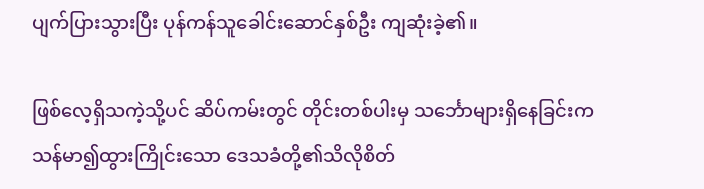ပျက်ပြားသွားပြီး ပုန်ကန်သူခေါင်းဆောင်နှစ်ဦး ကျဆုံးခဲ့၏။

ဖြစ်လေ့ရှိသကဲ့သို့ပင် ဆိပ်ကမ်းတွင် တိုင်းတစ်ပါးမှ သင်္ဘောများရှိနေခြင်းက သန်မာ၍ထွားကြိုင်းသော ဒေသခံတို့၏သိလိုစိတ်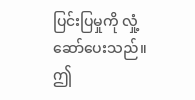ပြင်းပြမှုကို လှုံ့ဆော်ပေးသည်။ ဤ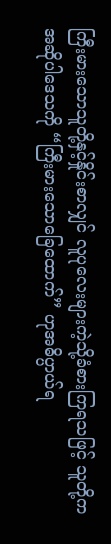ကြီးမားသောသူတို့နှင့်နှိုင်းစာလျှင် လူပုလေးများကဲ့သို့ခံစားကြရသဖြင့် သူတို့က အဆိုပါဒေသကို “ကြီးမားသောခြေထောက်” ဟုအဓိပ္ပာယ်ရ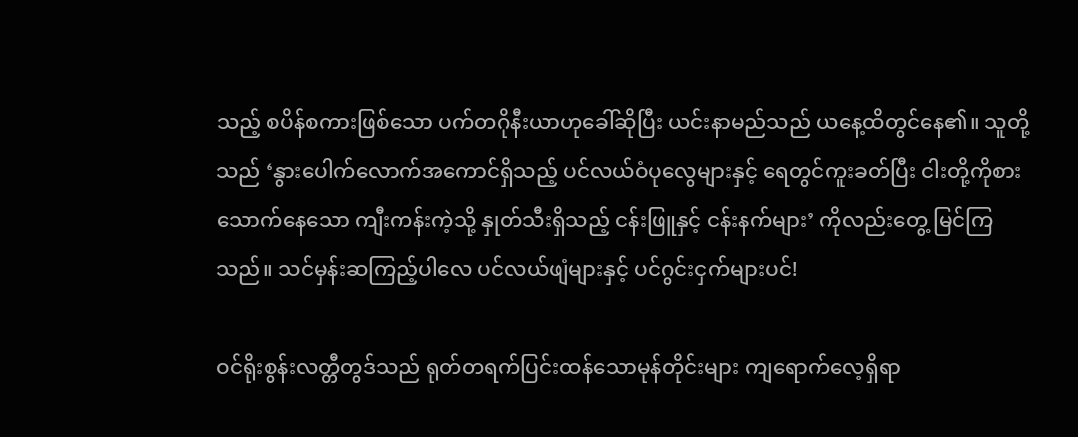သည့် စပိန်စကားဖြစ်သော ပက်တဂိုနီးယာဟုခေါ်ဆိုပြီး ယင်းနာမည်သည် ယနေ့ထိတွင်နေ၏။ သူတို့သည် ‘နွားပေါက်လောက်အကောင်ရှိသည့် ပင်လယ်ဝံပုလွေများနှင့် ရေတွင်ကူးခတ်ပြီး ငါးတို့ကိုစားသောက်နေသော ကျီးကန်းကဲ့သို့ နှုတ်သီးရှိသည့် ငန်းဖြူနှင့် ငန်းနက်များ’ ကိုလည်းတွေ့ မြင်ကြသည်။ သင်မှန်းဆကြည့်ပါလေ ပင်လယ်ဖျံများနှင့် ပင်ဂွင်းငှက်များပင်!

ဝင်ရိုးစွန်းလတ္တီတွဒ်သည် ရုတ်တရက်ပြင်းထန်သောမုန်တိုင်းများ ကျရောက်လေ့ရှိရာ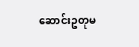ဆောင်းဥတုမ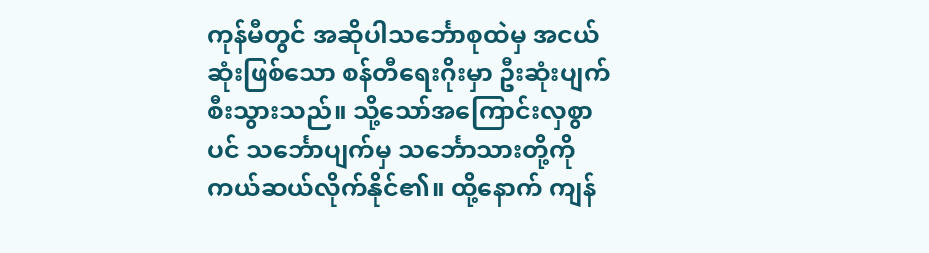ကုန်မီတွင် အဆိုပါသင်္ဘောစုထဲမှ အငယ်ဆုံးဖြစ်သော စန်တီရေးဂိုးမှာ ဦးဆုံးပျက်စီးသွားသည်။ သို့သော်အကြောင်းလှစွာပင် သင်္ဘောပျက်မှ သင်္ဘောသားတို့ကို ကယ်ဆယ်လိုက်နိုင်၏။ ထို့နောက် ကျန်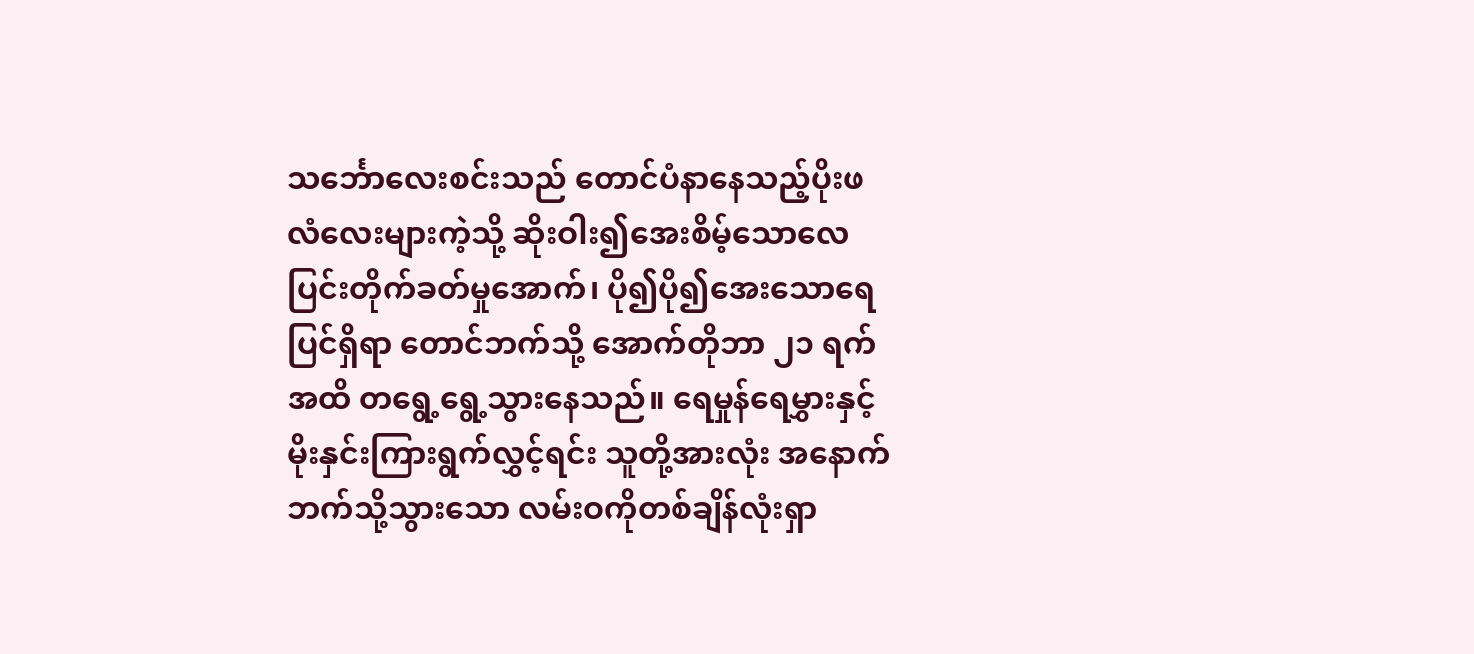သင်္ဘောလေးစင်းသည် တောင်ပံနာနေသည့်ပိုးဖလံလေးများကဲ့သို့ ဆိုးဝါး၍အေးစိမ့်သောလေပြင်းတိုက်ခတ်မှုအောက်၊ ပို၍ပို၍အေးသောရေပြင်ရှိရာ တောင်ဘက်သို့ အောက်တိုဘာ ၂၁ ရက်အထိ တရွေ့ရွေ့သွားနေသည်။ ရေမှုန်ရေမွှားနှင့် မိုးနှင်းကြားရွက်လွှင့်ရင်း သူတို့အားလုံး အနောက်ဘက်သို့သွားသော လမ်းဝကိုတစ်ချိန်လုံးရှာ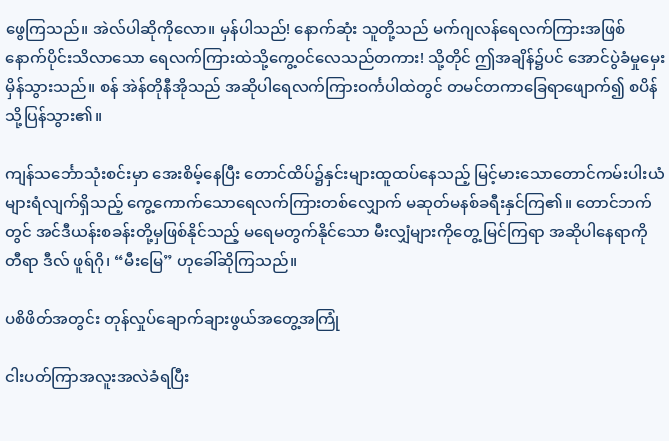ဖွေကြသည်။ အဲလ်ပါဆိုကိုလော။ မှန်ပါသည်! နောက်ဆုံး သူတို့သည် မက်ဂျလန်ရေလက်ကြားအဖြစ် နောက်ပိုင်းသိလာသော ရေလက်ကြားထဲသို့ကွေ့ဝင်လေသည်တကား! သို့တိုင် ဤအချိန်၌ပင် အောင်ပွဲခံမှုမှေးမှိန်သွားသည်။ စန် အဲန်တိုနီအိုသည် အဆိုပါရေလက်ကြားဝင်္ကပါထဲတွင် တမင်တကာခြေရာဖျောက်၍ စပိန်သို့ပြန်သွား၏။

ကျန်သင်္ဘောသုံးစင်းမှာ အေးစိမ့်နေပြီး တောင်ထိပ်၌နှင်းများထူထပ်နေသည့် မြင့်မားသောတောင်ကမ်းပါးယံများရံလျက်ရှိသည့် ကွေ့ကောက်သောရေလက်ကြားတစ်လျှောက် မဆုတ်မနစ်ခရီးနှင်ကြ၏။ တောင်ဘက်တွင် အင်ဒီယန်းစခန်းတို့မှဖြစ်နိုင်သည့် မရေမတွက်နိုင်သော မီးလျှံများကိုတွေ့ မြင်ကြရာ အဆိုပါနေရာကို တီရာ ဒီလ် ဖူရ်ဂို၊ “မီးမြေ” ဟုခေါ်ဆိုကြသည်။

ပစိဖိတ်အတွင်း တုန်လှုပ်ချောက်ချားဖွယ်အတွေ့အကြုံ

ငါးပတ်ကြာအလူးအလဲခံရပြီး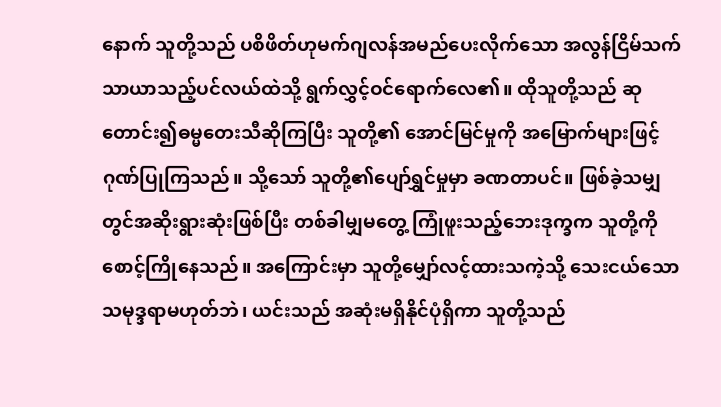နောက် သူတို့သည် ပစိဖိတ်ဟုမက်ဂျလန်အမည်ပေးလိုက်သော အလွန်ငြိမ်သက်သာယာသည့်ပင်လယ်ထဲသို့ ရွက်လွှင့်ဝင်ရောက်လေ၏။ ထိုသူတို့သည် ဆုတောင်း၍ဓမ္မတေးသီဆိုကြပြီး သူတို့၏ အောင်မြင်မှုကို အမြောက်များဖြင့်ဂုဏ်ပြုကြသည်။ သို့သော် သူတို့၏ပျော်ရွှင်မှုမှာ ခဏတာပင်။ ဖြစ်ခဲ့သမျှတွင်အဆိုးရွားဆုံးဖြစ်ပြီး တစ်ခါမျှမတွေ့ ကြုံဖူးသည့်ဘေးဒုက္ခက သူတို့ကို စောင့်ကြိုနေသည်။ အကြောင်းမှာ သူတို့မျှော်လင့်ထားသကဲ့သို့ သေးငယ်သောသမုဒ္ဒရာမဟုတ်ဘဲ၊ ယင်းသည် အဆုံးမရှိနိုင်ပုံရှိကာ သူတို့သည်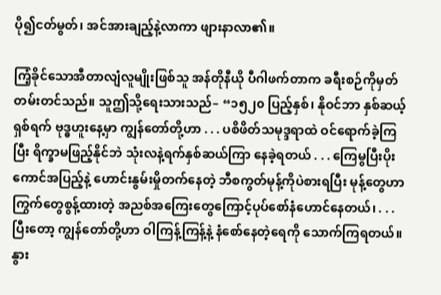ပို၍ငတ်မွတ်၊ အင်အားချည့်နဲ့လာကာ ဖျားနာလာ၏။

ကြံ့ခိုင်သောအီတာလျံလူမျိုးဖြစ်သူ အန်တိုနီယို ပီဂါဖက်တာက ခရီးစဉ်ကိုမှတ်တမ်းတင်သည်။ သူဤသို့ရေးသားသည်– “၁၅၂၀ ပြည့်နှစ်၊ နိုဝင်ဘာ နှစ်ဆယ့်ရှစ်ရက် ဗုဒ္ဓဟူးနေ့မှာ ကျွန်တော်တို့ဟာ . . . ပစိဖိတ်သမုဒ္ဒရာထဲ ဝင်ရောက်ခဲ့ကြပြီး ရိက္ခာမဖြည့်နိုင်ဘဲ သုံးလနဲ့ရက်နှစ်ဆယ်ကြာ နေခဲ့ရတယ် . . . ကြေမွပြီးပိုးကောင်အပြည့်နဲ့ ဟောင်းနွမ်းမှိုတက်နေတဲ့ ဘီစကွတ်မုန့်ကိုပဲစားရပြီး မုန့်တွေဟာ ကြွက်တွေစွန့်ထားတဲ့ အညစ်အကြေးတွေကြောင့်ပုပ်စော်နံဟောင်နေတယ်၊ . . . ပြီးတော့ ကျွန်တော်တို့ဟာ ဝါကြန့်ကြန့်နဲ့ နံစော်နေတဲ့ရေကို သောက်ကြရတယ်။ နွား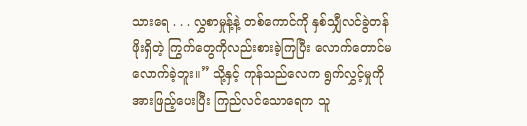သားရေ . . . လွှစာမှုန့်နဲ့ တစ်ကောင်ကို နှစ်သျှီလင်ခွဲတန်ဖိုးရှိတဲ့ ကြွက်တွေကိုလည်းစားခဲ့ကြပြီး လောက်တောင်မလောက်ခဲ့ဘူး။” သို့နှင့် ကုန်သည်လေက ရွက်လွှင့်မှုကိုအားဖြည့်ပေးပြီး ကြည်လင်သောရေက သူ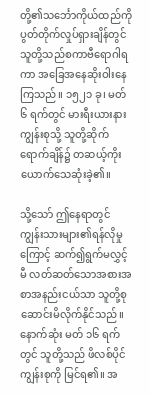တို့၏သင်္ဘောကိုယ်ထည်ကို ပွတ်တိုက်လှုပ်ရှားချိန်တွင် သူတို့သည်စကာဗီရောဂါရကာ အခြေအနေဆိုးဝါးနေကြသည်။ ၁၅၂၁ ခု၊ မတ် ၆ ရက်တွင် မားရီးယားနားကျွန်းစုသို့ သူတို့ဆိုက်ရောက်ချိန်၌ တဆယ့်ကိုးယောက်သေဆုံးခဲ့၏။

သို့သော် ဤနေရာတွင် ကျွန်းသားများ၏ရန်လိုမှုကြောင့် ဆက်၍ရွက်မလွှင့်မီ လတ်ဆတ်သောအစားအစာအနည်းငယ်သာ သူတို့စုဆောင်းမိလိုက်နိုင်သည်။ နောက်ဆုံး မတ် ၁၆ ရက်တွင် သူတို့သည် ဖိလစ်ပိုင်ကျွန်းစုကို မြင်ရ၏။ အ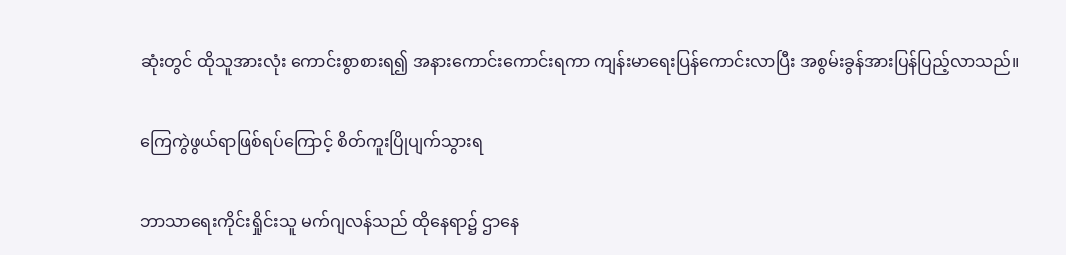ဆုံးတွင် ထိုသူအားလုံး ကောင်းစွာစားရ၍ အနားကောင်းကောင်းရကာ ကျန်းမာရေးပြန်ကောင်းလာပြီး အစွမ်းခွန်အားပြန်ပြည့်လာသည်။

ကြေကွဲဖွယ်ရာဖြစ်ရပ်ကြောင့် စိတ်ကူးပြိုပျက်သွားရ

ဘာသာရေးကိုင်းရှိုင်းသူ မက်ဂျလန်သည် ထိုနေရာ၌ ဌာနေ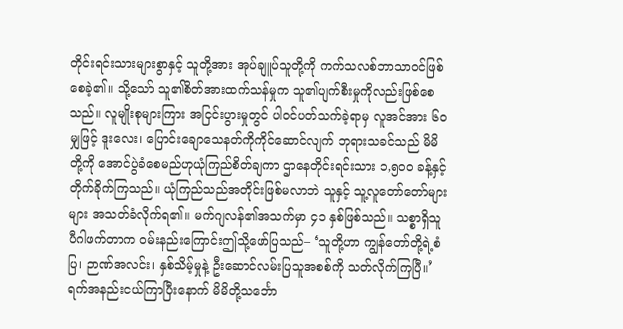တိုင်းရင်းသားများစွာနှင့် သူတို့အား အုပ်ချူပ်သူတို့ကို ကက်သလစ်ဘာသာဝင်ဖြစ်စေခဲ့၏။ သို့သော် သူ၏စိတ်အားထက်သန်မှုက သူ၏ပျက်စီးမှုကိုလည်းဖြစ်စေသည်။ လူမျိုးစုများကြား အငြင်းပွားမှုတွင် ပါဝင်ပတ်သက်ခဲ့ရာမှ လူအင်အား ၆၀ မျှဖြင့် ဒူးလေး၊ ပြောင်းချောသေနတ်ကိုကိုင်ဆောင်လျက် ဘုရားသခင်သည် မိမိတို့ကို အောင်ပွဲခံစေမည်ဟုယုံကြည်စိတ်ချကာ ဌာနေတိုင်းရင်းသား ၁,၅၀၀ ခန့်နှင့်တိုက်ခိုက်ကြသည်။ ယုံကြည်သည်အတိုင်းဖြစ်မလာဘဲ သူနှင့် သူ့လူတော်တော်များများ အသတ်ခံလိုက်ရ၏။ မက်ဂျလန်၏အသက်မှာ ၄၁ နှစ်ဖြစ်သည်။ သစ္စာရှိသူ ပီဂါဖက်တာက ဝမ်းနည်းကြောင်းဤသို့ဖော်ပြသည်– ‘သူတို့ဟာ ကျွန်တော်တို့ရဲ့စံပြ၊ ဉာဏ်အလင်း၊ နှစ်သိမ့်မှုနဲ့ ဦးဆောင်လမ်းပြသူအစစ်ကို သတ်လိုက်ကြပြီ။’ ရက်အနည်းငယ်ကြာပြီးနောက် မိမိတို့သင်္ဘော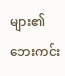များ၏ ဘေးကင်း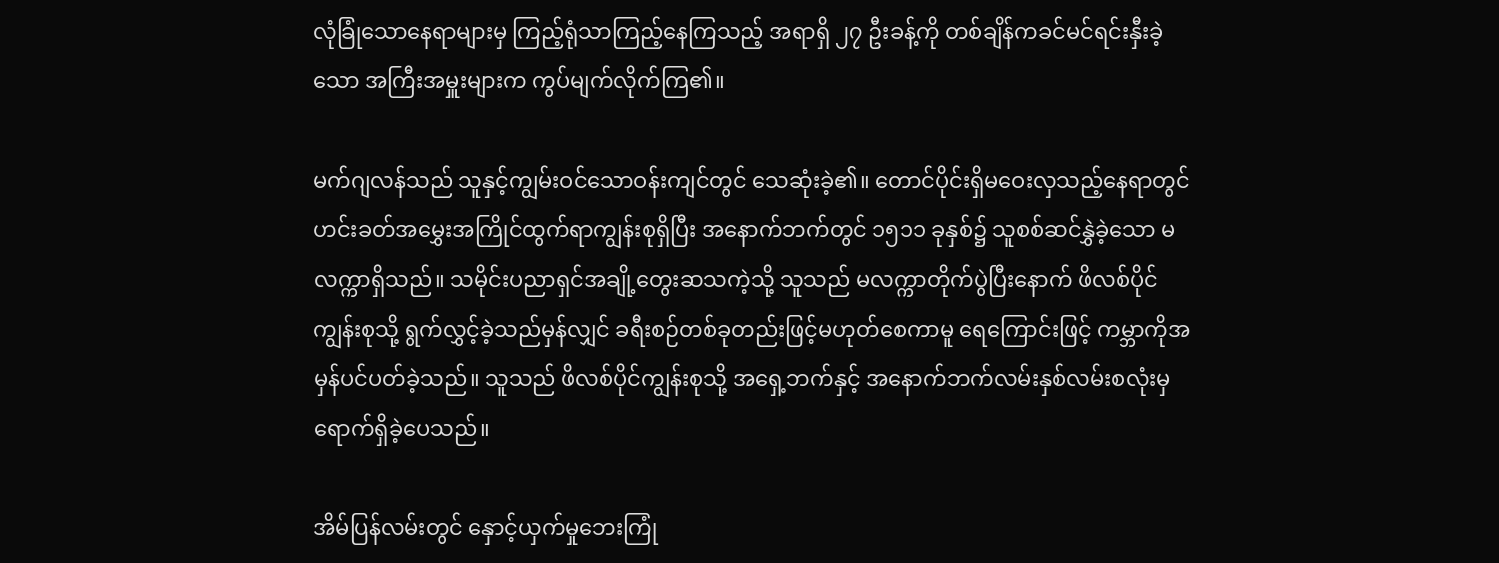လုံခြုံသောနေရာများမှ ကြည့်ရုံသာကြည့်နေကြသည့် အရာရှိ ၂၇ ဦးခန့်ကို တစ်ချိန်ကခင်မင်ရင်းနှီးခဲ့သော အကြီးအမှူးများက ကွပ်မျက်လိုက်ကြ၏။

မက်ဂျလန်သည် သူနှင့်ကျွမ်းဝင်သောဝန်းကျင်တွင် သေဆုံးခဲ့၏။ တောင်ပိုင်းရှိမဝေးလှသည့်နေရာတွင် ဟင်းခတ်အမွှေးအကြိုင်ထွက်ရာကျွန်းစုရှိပြီး အနောက်ဘက်တွင် ၁၅၁၁ ခုနှစ်၌ သူစစ်ဆင်နွှဲခဲ့သော မလက္ကာရှိသည်။ သမိုင်းပညာရှင်အချို့တွေးဆသကဲ့သို့ သူသည် မလက္ကာတိုက်ပွဲပြီးနောက် ဖိလစ်ပိုင်ကျွန်းစုသို့ ရွက်လွှင့်ခဲ့သည်မှန်လျှင် ခရီးစဉ်တစ်ခုတည်းဖြင့်မဟုတ်စေကာမူ ရေကြောင်းဖြင့် ကမ္ဘာကိုအမှန်ပင်ပတ်ခဲ့သည်။ သူသည် ဖိလစ်ပိုင်ကျွန်းစုသို့ အရှေ့ဘက်နှင့် အနောက်ဘက်လမ်းနှစ်လမ်းစလုံးမှ ရောက်ရှိခဲ့ပေသည်။

အိမ်ပြန်လမ်းတွင် နှောင့်ယှက်မှုဘေးကြုံ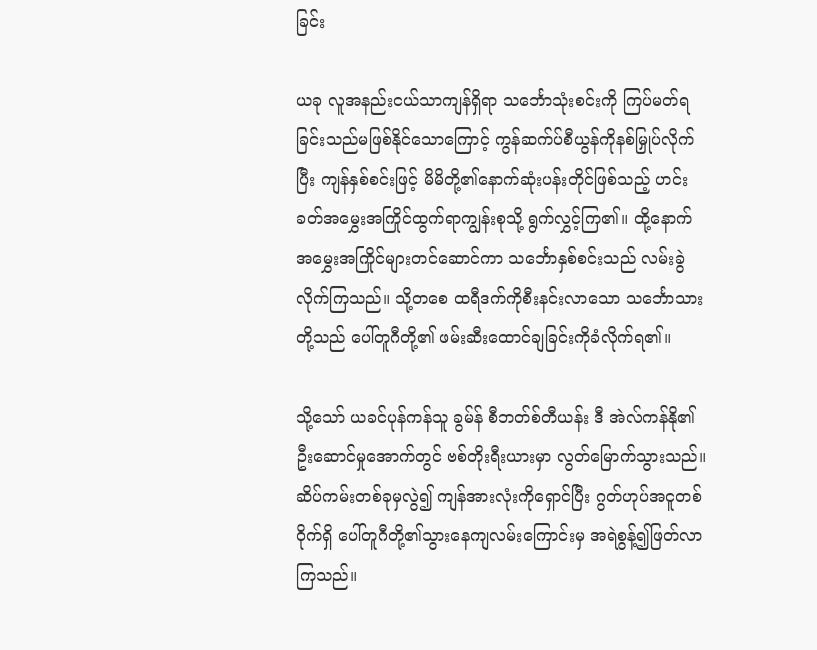ခြင်း

ယခု လူအနည်းငယ်သာကျန်ရှိရာ သင်္ဘောသုံးစင်းကို ကြပ်မတ်ရခြင်းသည်မဖြစ်နိုင်သောကြောင့် ကွန်ဆက်ပ်စီယွန်ကိုနစ်မြှုပ်လိုက်ပြီး ကျန်နှစ်စင်းဖြင့် မိမိတို့၏နောက်ဆုံးပန်းတိုင်ဖြစ်သည့် ဟင်းခတ်အမွှေးအကြိုင်ထွက်ရာကျွန်းစုသို့ ရွက်လွှင့်ကြ၏။ ထို့နောက် အမွှေးအကြိုင်များတင်ဆောင်ကာ သင်္ဘောနှစ်စင်းသည် လမ်းခွဲလိုက်ကြသည်။ သို့တစေ ထရီဒက်ကိုစီးနင်းလာသော သင်္ဘောသားတို့သည် ပေါ်တူဂီတို့၏ ဖမ်းဆီးထောင်ချခြင်းကိုခံလိုက်ရ၏။

သို့သော် ယခင်ပုန်ကန်သူ ခွမ်န် စီဘတ်စ်တီယန်း ဒီ အဲလ်ကန်နို၏ ဦးဆောင်မှုအောက်တွင် ဗစ်တိုးရီးယားမှာ လွတ်မြောက်သွားသည်။ ဆိပ်ကမ်းတစ်ခုမှလွဲ၍ ကျန်အားလုံးကိုရှောင်ပြီး ဂွတ်ဟုပ်အငူတစ်ဝိုက်ရှိ ပေါ်တူဂီတို့၏သွားနေကျလမ်းကြောင်းမှ အရဲစွန့်၍ဖြတ်လာကြသည်။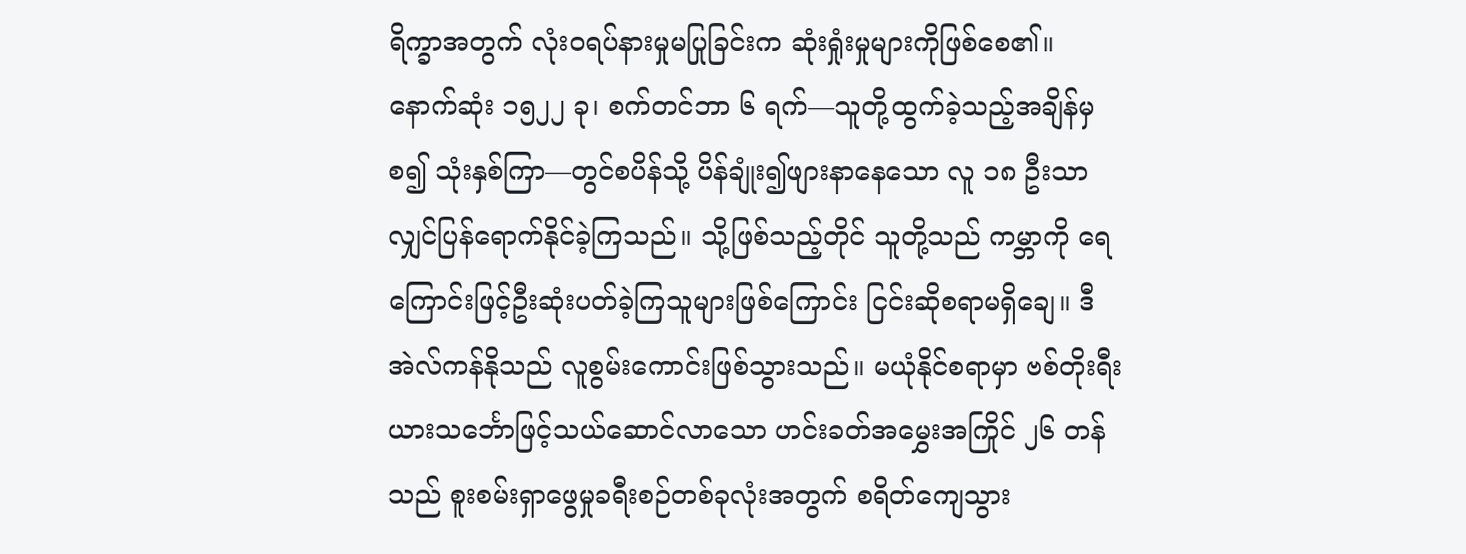ရိက္ခာအတွက် လုံးဝရပ်နားမှုမပြုခြင်းက ဆုံးရှုံးမှုများကိုဖြစ်စေ၏။ နောက်ဆုံး ၁၅၂၂ ခု၊ စက်တင်ဘာ ၆ ရက်—သူတို့ထွက်ခဲ့သည့်အချိန်မှစ၍ သုံးနှစ်ကြာ—တွင်စပိန်သို့ ပိန်ချုံး၍ဖျားနာနေသော လူ ၁၈ ဦးသာလျှင်ပြန်ရောက်နိုင်ခဲ့ကြသည်။ သို့ဖြစ်သည့်တိုင် သူတို့သည် ကမ္ဘာကို ရေကြောင်းဖြင့်ဦးဆုံးပတ်ခဲ့ကြသူများဖြစ်ကြောင်း ငြင်းဆိုစရာမရှိချေ။ ဒီ အဲလ်ကန်နိုသည် လူစွမ်းကောင်းဖြစ်သွားသည်။ မယုံနိုင်စရာမှာ ဗစ်တိုးရီးယားသင်္ဘောဖြင့်သယ်ဆောင်လာသော ဟင်းခတ်အမွှေးအကြိုင် ၂၆ တန်သည် စူးစမ်းရှာဖွေမှုခရီးစဉ်တစ်ခုလုံးအတွက် စရိတ်ကျေသွား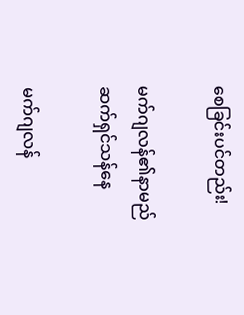စေခြင်းပင်တည်း!

မက်ဂျလန်၏နာမည် ဆက်ရှင်သန်နေ

မက်ဂျလန်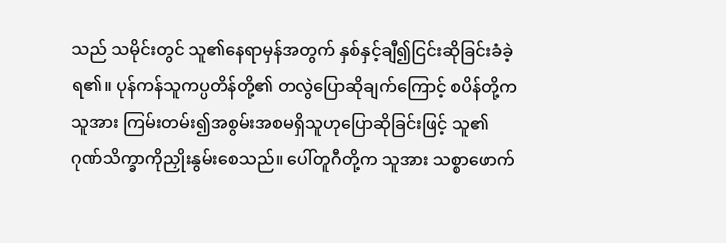သည် သမိုင်းတွင် သူ၏နေရာမှန်အတွက် နှစ်နှင့်ချီ၍ငြင်းဆိုခြင်းခံခဲ့ရ၏။ ပုန်ကန်သူကပ္ပတိန်တို့၏ တလွဲပြောဆိုချက်ကြောင့် စပိန်တို့က သူအား ကြမ်းတမ်း၍အစွမ်းအစမရှိသူဟုပြောဆိုခြင်းဖြင့် သူ၏ဂုဏ်သိက္ခာကိုညှိုးနွမ်းစေသည်။ ပေါ်တူဂီတို့က သူအား သစ္စာဖောက်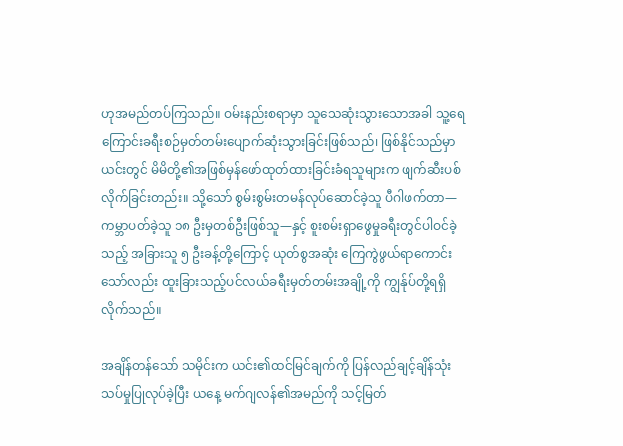ဟုအမည်တပ်ကြသည်။ ဝမ်းနည်းစရာမှာ သူသေဆုံးသွားသောအခါ သူ့ရေကြောင်းခရီးစဉ်မှတ်တမ်းပျောက်ဆုံးသွားခြင်းဖြစ်သည်၊ ဖြစ်နိုင်သည်မှာ ယင်းတွင် မိမိတို့၏အဖြစ်မှန်ဖော်ထုတ်ထားခြင်းခံရသူများက ဖျက်ဆီးပစ်လိုက်ခြင်းတည်း။ သို့သော် စွမ်းစွမ်းတမန်လုပ်ဆောင်ခဲ့သူ ပီဂါဖက်တာ—ကမ္ဘာပတ်ခဲ့သူ ၁၈ ဦးမှတစ်ဦးဖြစ်သူ—နှင့် စူးစမ်းရှာဖွေမှုခရီးတွင်ပါဝင်ခဲ့သည့် အခြားသူ ၅ ဦးခန့်တို့ကြောင့် ယုတ်စွအဆုံး ကြေကွဲဖွယ်ရာကောင်းသော်လည်း ထူးခြားသည့်ပင်လယ်ခရီးမှတ်တမ်းအချို့ကို ကျွန်ုပ်တို့ရရှိလိုက်သည်။

အချိန်တန်သော် သမိုင်းက ယင်း၏ထင်မြင်ချက်ကို ပြန်လည်ချင့်ချိန်သုံးသပ်မှုပြုလုပ်ခဲ့ပြီး ယနေ့ မက်ဂျလန်၏အမည်ကို သင့်မြတ်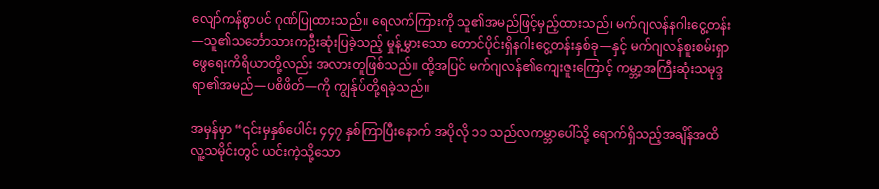လျော်ကန်စွာပင် ဂုဏ်ပြုထားသည်။ ရေလက်ကြားကို သူ၏အမည်ဖြင့်မှည့်ထားသည်၊ မက်ဂျလန်နဂါးငွေ့တန်း—သူ၏သင်္ဘောသားကဦးဆုံးပြခဲ့သည့် မှုန့်မွှားသော တောင်ပိုင်းရှိနဂါးငွေ့တန်းနှစ်ခု—နှင့် မက်ဂျလန်စူးစမ်းရှာဖွေရေးကိရိယာတို့လည်း အလားတူဖြစ်သည်။ ထို့အပြင် မက်ဂျလန်၏ကျေးဇူးကြောင့် ကမ္ဘာ့အကြီးဆုံးသမုဒ္ဒရာ၏အမည်—ပစိဖိတ်—ကို ကျွန်ုပ်တို့ရခဲ့သည်။

အမှန်မှာ “၎င်းမှနှစ်ပေါင်း ၄၄၇ နှစ်ကြာပြီးနောက် အပိုလို ၁၁ သည်လကမ္ဘာပေါ်သို့ ရောက်ရှိသည့်အချိန်အထိ လူ့သမိုင်းတွင် ယင်းကဲ့သို့သော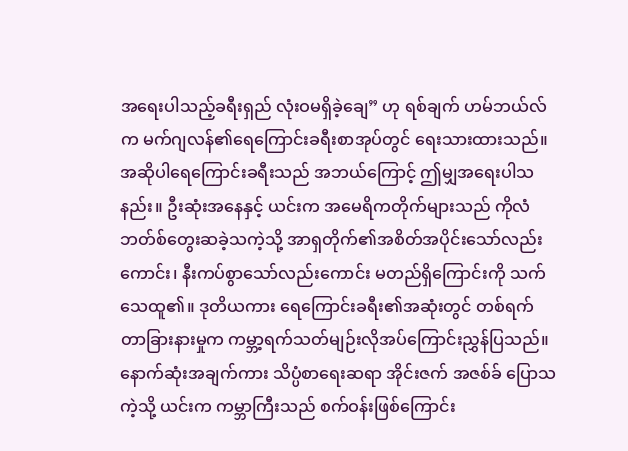အရေးပါသည့်ခရီးရှည် လုံးဝမရှိခဲ့ချေ” ဟု ရစ်ချက် ဟမ်ဘယ်လ်က မက်ဂျလန်၏ရေကြောင်းခရီးစာအုပ်တွင် ရေးသားထားသည်။ အဆိုပါရေကြောင်းခရီးသည် အဘယ်ကြောင့် ဤမျှအရေးပါသနည်း။ ဦးဆုံးအနေနှင့် ယင်းက အမေရိကတိုက်များသည် ကိုလံဘတ်စ်တွေးဆခဲ့သကဲ့သို့ အာရှတိုက်၏အစိတ်အပိုင်းသော်လည်းကောင်း၊ နီးကပ်စွာသော်လည်းကောင်း မတည်ရှိကြောင်းကို သက်သေထူ၏။ ဒုတိယကား ရေကြောင်းခရီး၏အဆုံးတွင် တစ်ရက်တာခြားနားမှုက ကမ္ဘာ့ရက်သတ်မျဉ်းလိုအပ်ကြောင်းညွှန်ပြသည်။ နောက်ဆုံးအချက်ကား သိပ္ပံစာရေးဆရာ အိုင်းဇက် အဇစ်ခ် ပြောသကဲ့သို့ ယင်းက ကမ္ဘာကြီးသည် စက်ဝန်းဖြစ်ကြောင်း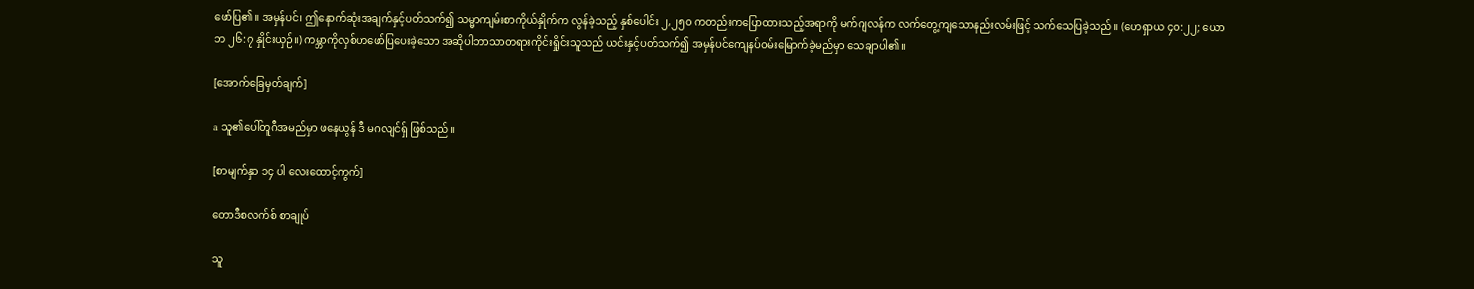ဖော်ပြ၏။ အမှန်ပင်၊ ဤနောက်ဆုံးအချက်နှင့်ပတ်သက်၍ သမ္မာကျမ်းစာကိုယ်နှိုက်က လွန်ခဲ့သည့် နှစ်ပေါင်း ၂,၂၅၀ ကတည်းကပြောထားသည့်အရာကို မက်ဂျလန်က လက်တွေ့ကျသောနည်းလမ်းဖြင့် သက်သေပြခဲ့သည်။ (ဟေရှာယ ၄၀:၂၂; ယောဘ ၂၆:၇ နှိုင်းယှဉ်။) ကမ္ဘာကိုလှစ်ဟဖော်ပြပေးခဲ့သော အဆိုပါဘာသာတရားကိုင်းရှိုင်းသူသည် ယင်းနှင့်ပတ်သက်၍ အမှန်ပင်ကျေနပ်ဝမ်းမြောက်ခဲ့မည်မှာ သေချာပါ၏။

[အောက်ခြေမှတ်ချက်]

a သူ၏ပေါ်တူဂီအမည်မှာ ဖနေယွန် ဒီ မဂလျင်ရှ် ဖြစ်သည်။

[စာမျက်နှာ ၁၄ ပါ လေးထောင့်ကွက်]

တောဒီစလက်စ် စာချုပ်

သူ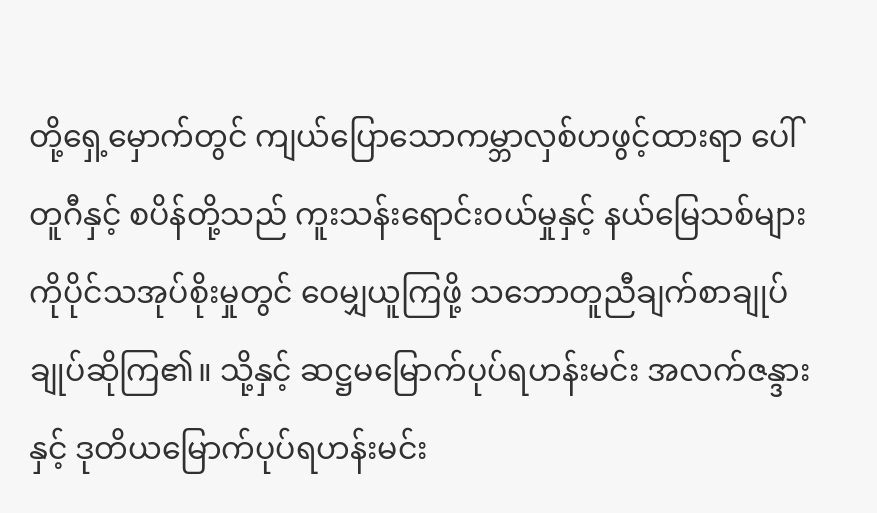တို့ရှေ့မှောက်တွင် ကျယ်ပြောသောကမ္ဘာလှစ်ဟဖွင့်ထားရာ ပေါ်တူဂီနှင့် စပိန်တို့သည် ကူးသန်းရောင်းဝယ်မှုနှင့် နယ်မြေသစ်များကိုပိုင်သအုပ်စိုးမှုတွင် ဝေမျှယူကြဖို့ သဘောတူညီချက်စာချုပ် ချုပ်ဆိုကြ၏။ သို့နှင့် ဆဋ္ဌမမြောက်ပုပ်ရဟန်းမင်း အလက်ဇန္ဒားနှင့် ဒုတိယမြောက်ပုပ်ရဟန်းမင်း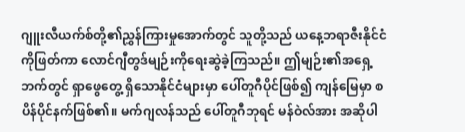ဂျူးလီယက်စ်တို့၏ညွှန်ကြားမှုအောက်တွင် သူတို့သည် ယနေ့ဘရာဇီးနိုင်ငံကိုဖြတ်ကာ လောင်ဂျီတွဒ်မျဉ်းကိုရေးဆွဲခဲ့ကြသည်။ ဤမျဉ်း၏အရှေ့ဘက်တွင် ရှာဖွေတွေ့ ရှိသောနိုင်ငံများမှာ ပေါ်တူဂီပိုင်ဖြစ်၍ ကျန်မြေမှာ စပိန်ပိုင်နက်ဖြစ်၏။ မက်ဂျလန်သည် ပေါ်တူဂီဘုရင် မန်ဝဲလ်အား အဆိုပါ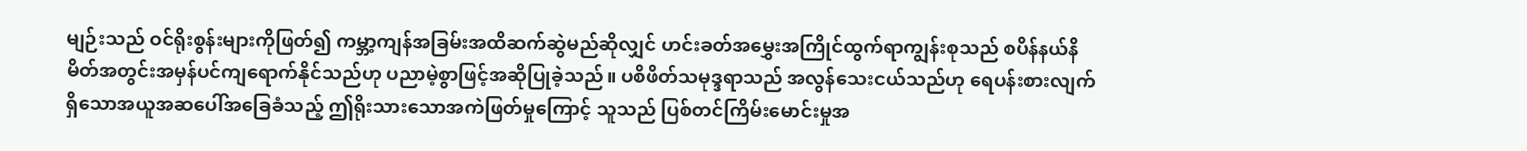မျဉ်းသည် ဝင်ရိုးစွန်းများကိုဖြတ်၍ ကမ္ဘာ့ကျန်အခြမ်းအထိဆက်ဆွဲမည်ဆိုလျှင် ဟင်းခတ်အမွှေးအကြိုင်ထွက်ရာကျွန်းစုသည် စပိန်နယ်နိမိတ်အတွင်းအမှန်ပင်ကျရောက်နိုင်သည်ဟု ပညာမဲ့စွာဖြင့်အဆိုပြုခဲ့သည်။ ပစိဖိတ်သမုဒ္ဒရာသည် အလွန်သေးငယ်သည်ဟု ရေပန်းစားလျက်ရှိသောအယူအဆပေါ်အခြေခံသည့် ဤရိုးသားသောအကဲဖြတ်မှုကြောင့် သူသည် ပြစ်တင်ကြိမ်းမောင်းမှုအ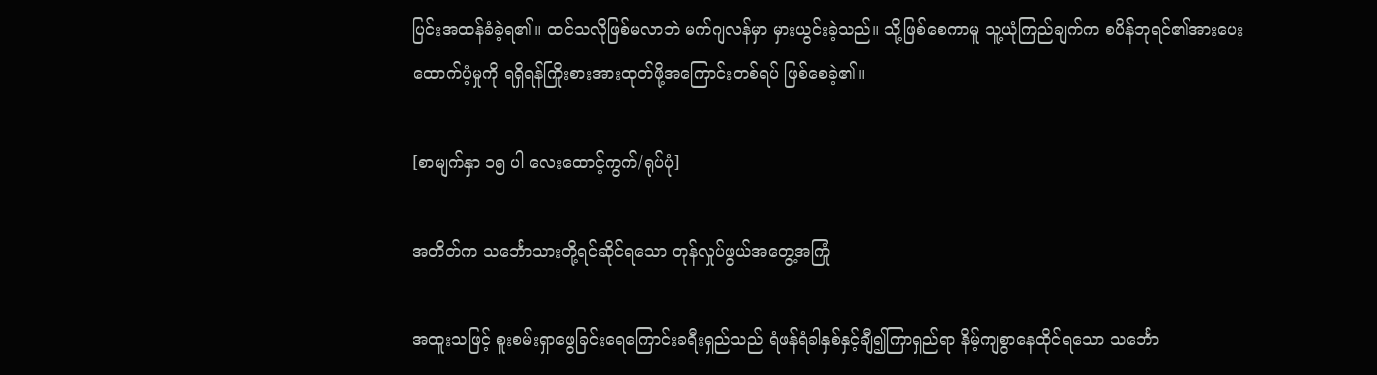ပြင်းအထန်ခံခဲ့ရ၏။ ထင်သလိုဖြစ်မလာဘဲ မက်ဂျလန်မှာ မှားယွင်းခဲ့သည်။ သို့ဖြစ်စေကာမူ သူ့ယုံကြည်ချက်က စပိန်ဘုရင်၏အားပေးထောက်ပံ့မှုကို ရရှိရန်ကြိုးစားအားထုတ်ဖို့အကြောင်းတစ်ရပ် ဖြစ်စေခဲ့၏။

[စာမျက်နှာ ၁၅ ပါ လေးထောင့်ကွက်/ရုပ်ပုံ]

အတိတ်က သင်္ဘောသားတို့ရင်ဆိုင်ရသော တုန်လှုပ်ဖွယ်အတွေ့အကြုံ

အထူးသဖြင့် စူးစမ်းရှာဖွေခြင်းရေကြောင်းခရီးရှည်သည် ရံဖန်ရံခါနှစ်နှင့်ချီ၍ကြာရှည်ရာ နိမ့်ကျစွာနေထိုင်ရသော သင်္ဘော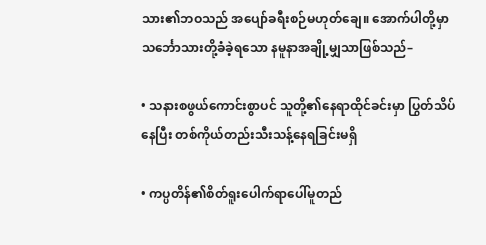သား၏ဘဝသည် အပျော်ခရီးစဉ်မဟုတ်ချေ။ အောက်ပါတို့မှာ သင်္ဘောသားတို့ခံခဲ့ရသော နမူနာအချို့မျှသာဖြစ်သည်–

• သနားစဖွယ်ကောင်းစွာပင် သူတို့၏နေရာထိုင်ခင်းမှာ ပြွတ်သိပ်နေပြီး တစ်ကိုယ်တည်းသီးသန့်နေရခြင်းမရှိ

• ကပ္ပတိန်၏စိတ်ရူးပေါက်ရာပေါ်မူတည်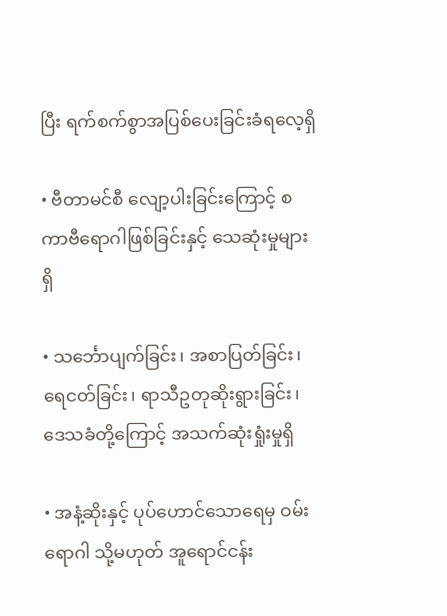ပြီး ရက်စက်စွာအပြစ်ပေးခြင်းခံရလေ့ရှိ

• ဗီတာမင်စီ လျော့ပါးခြင်းကြောင့် စကာဗီရောဂါဖြစ်ခြင်းနှင့် သေဆုံးမှုများရှိ

• သင်္ဘောပျက်ခြင်း၊ အစာပြတ်ခြင်း၊ ရေငတ်ခြင်း၊ ရာသီဥတုဆိုးရွားခြင်း၊ ဒေသခံတို့ကြောင့် အသက်ဆုံးရှုံးမှုရှိ

• အနံ့ဆိုးနှင့် ပုပ်ဟောင်သောရေမှ ဝမ်းရောဂါ သို့မဟုတ် အူရောင်ငန်း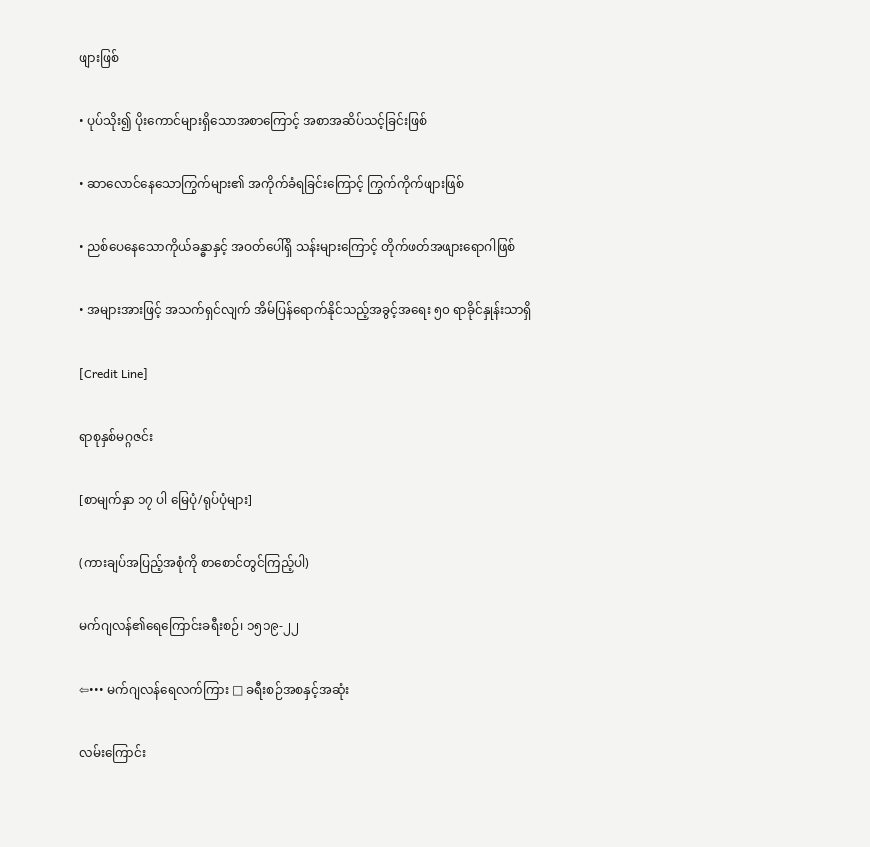ဖျားဖြစ်

• ပုပ်သိုး၍ ပိုးကောင်များရှိသောအစာကြောင့် အစာအဆိပ်သင့်ခြင်းဖြစ်

• ဆာလောင်နေသောကြွက်များ၏ အကိုက်ခံရခြင်းကြောင့် ကြွက်ကိုက်ဖျားဖြစ်

• ညစ်ပေနေသောကိုယ်ခန္ဓာနှင့် အဝတ်ပေါ်ရှိ သန်းများကြောင့် တိုက်ဖတ်အဖျားရောဂါဖြစ်

• အများအားဖြင့် အသက်ရှင်လျက် အိမ်ပြန်ရောက်နိုင်သည့်အခွင့်အရေး ၅၀ ရာခိုင်နှုန်းသာရှိ

[Credit Line]

ရာစုနှစ်မဂ္ဂဇင်း

[စာမျက်နှာ ၁၇ ပါ မြေပုံ/ရုပ်ပုံများ]

(ကားချပ်အပြည့်အစုံကို စာစောင်တွင်ကြည့်ပါ)

မက်ဂျလန်၏ရေကြောင်းခရီးစဉ်၊ ၁၅၁၉-၂၂

⇦••• မက်ဂျလန်ရေလက်ကြား □ ခရီးစဉ်အစနှင့်အဆုံး

လမ်းကြောင်း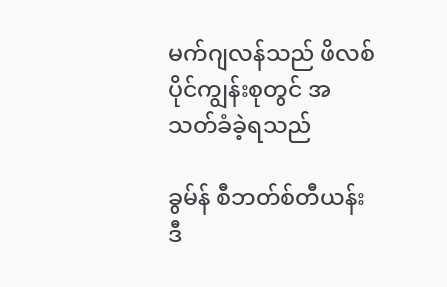မက်ဂျလန်သည် ဖိလစ်ပိုင်ကျွန်းစုတွင် အသတ်ခံခဲ့ရသည်

ခွမ်န် စီဘတ်စ်တီယန်း ဒီ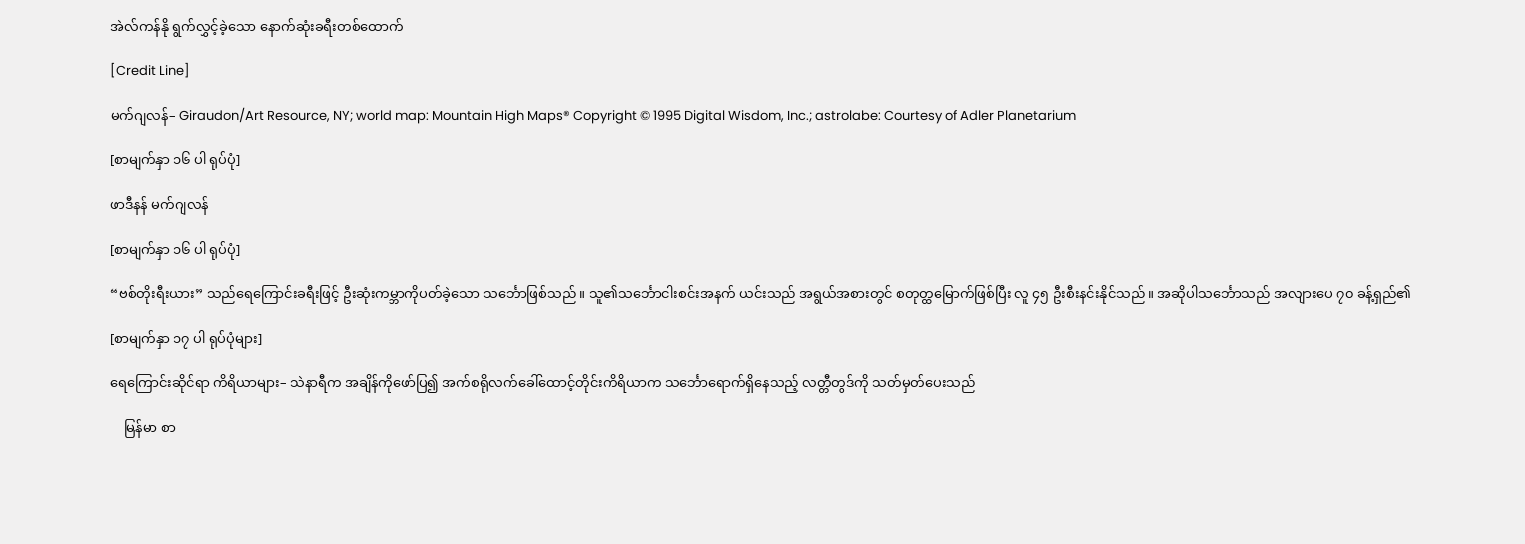အဲလ်ကန်နို ရွက်လွှင့်ခဲ့သော နောက်ဆုံးခရီးတစ်ထောက်

[Credit Line]

မက်ဂျလန်– Giraudon/Art Resource, NY; world map: Mountain High Maps® Copyright © 1995 Digital Wisdom, Inc.; astrolabe: Courtesy of Adler Planetarium

[စာမျက်နှာ ၁၆ ပါ ရုပ်ပုံ]

ဖာဒီနန် မက်ဂျလန်

[စာမျက်နှာ ၁၆ ပါ ရုပ်ပုံ]

“ဗစ်တိုးရီးယား” သည်ရေကြောင်းခရီးဖြင့် ဦးဆုံးကမ္ဘာကိုပတ်ခဲ့သော သင်္ဘောဖြစ်သည်။ သူ၏သင်္ဘောငါးစင်းအနက် ယင်းသည် အရွယ်အစားတွင် စတုတ္ထမြောက်ဖြစ်ပြီး လူ ၄၅ ဦးစီးနင်းနိုင်သည်။ အဆိုပါသင်္ဘောသည် အလျားပေ ၇၀ ခန့်ရှည်၏

[စာမျက်နှာ ၁၇ ပါ ရုပ်ပုံများ]

ရေကြောင်းဆိုင်ရာ ကိရိယာများ– သဲနာရီက အချိန်ကိုဖော်ပြ၍ အက်စရိုလက်ခေါ်ထောင့်တိုင်းကိရိယာက သင်္ဘောရောက်ရှိနေသည့် လတ္တီတွဒ်ကို သတ်မှတ်ပေးသည်

    မြန်မာ စာ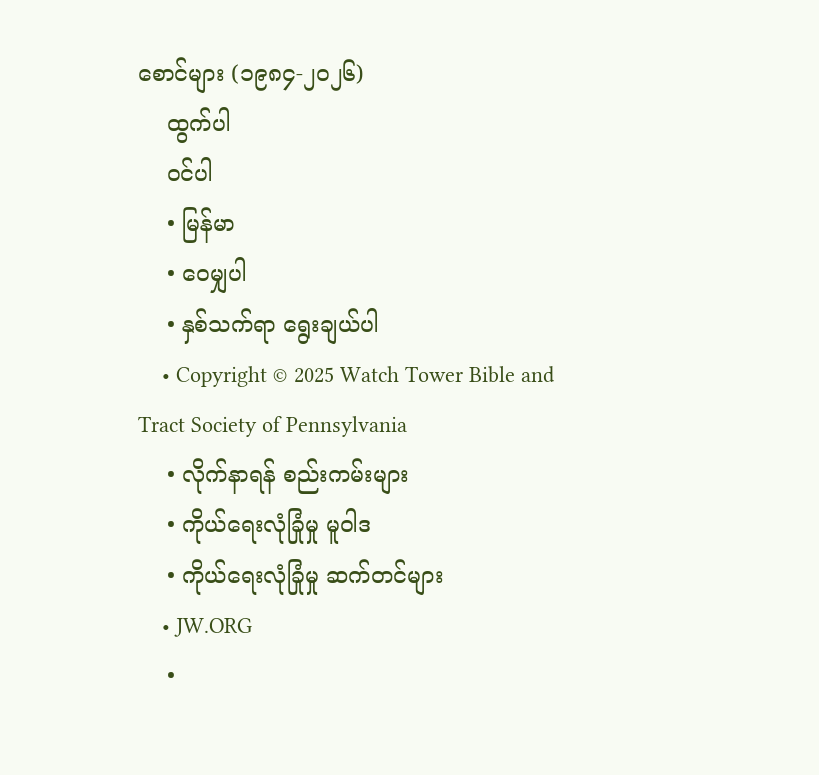စောင်များ (၁၉၈၄-၂၀၂၆)
    ထွက်ပါ
    ဝင်ပါ
    • မြန်မာ
    • ဝေမျှပါ
    • နှစ်သက်ရာ ရွေးချယ်ပါ
    • Copyright © 2025 Watch Tower Bible and Tract Society of Pennsylvania
    • လိုက်နာရန် စည်းကမ်းများ
    • ကိုယ်ရေးလုံခြုံမှု မူဝါဒ
    • ကိုယ်ရေးလုံခြုံမှု ဆက်တင်များ
    • JW.ORG
    •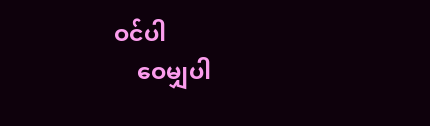ဝင်ပါ
    ဝေမျှပါ